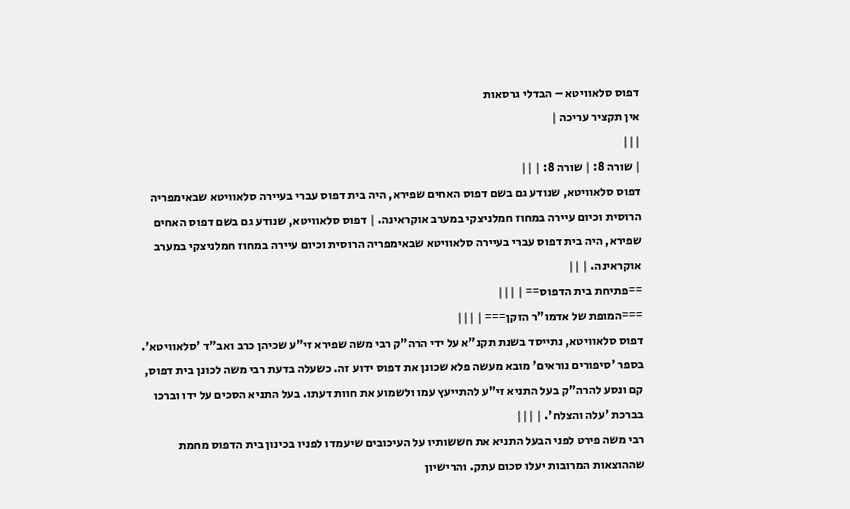דפוס סלאוויטא – הבדלי גרסאות
אין תקציר עריכה |
|||
| שורה 8: | שורה 8: | ||
דפוס סלאוויטא, שנודע גם בשם דפוס האחים שפירא, היה בית דפוס עברי בעיירה סלאוויטא שבאימפריה הרוסית וכיום עיירה במחוז חמלניצקי במערב אוקראינה. | דפוס סלאוויטא, שנודע גם בשם דפוס האחים שפירא, היה בית דפוס עברי בעיירה סלאוויטא שבאימפריה הרוסית וכיום עיירה במחוז חמלניצקי במערב אוקראינה. | ||
==פתיחת בית הדפוס== | |||
===המופת של אדמו"ר הזקן=== | |||
דפוס סלאוויטא, נתייסד בשנת תקנ"א על ידי הרה"ק רבי משה שפירא זי"ע שכיהן כרב ואב"ד 'סלאוויטא'. בספר 'סיפורים נוראים' מובא מעשה פלא שכונן את דפוס ידוע זה. כשעלה בדעת רבי משה לכונן בית דפוס, קם ונסע להרה"ק בעל התניא זי"ע להתייעץ עמו ולשמוע את חוות דעתו. בעל התניא הסכים על ידו וברכו בברכת 'עלה והצלח'. | |||
רבי משה פירט לפני הבעל התניא את חששותיו על העיכובים שיעמדו לפניו בכינון בית הדפוס מחמת שההוצאות המרובות יעלו סכום עתק. והרישיון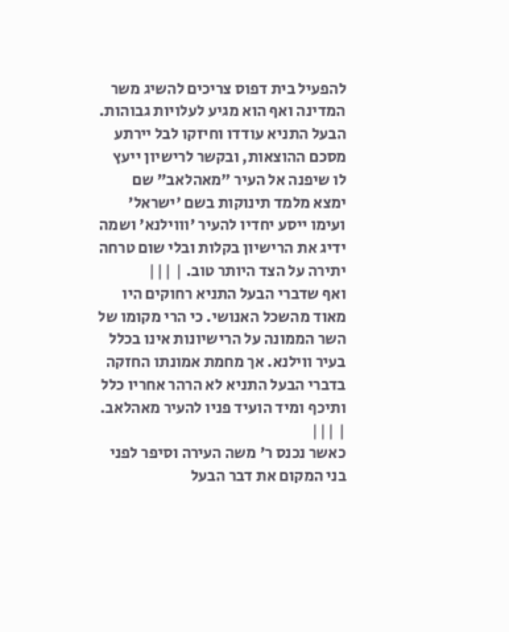להפעיל בית דפוס צריכים להשיג משר המדינה ואף הוא מגיע לעלויות גבוהות. הבעל התניא עודדו וחיזקו לבל יירתע מסכם ההוצאות, ובקשר לרישיון ייעץ לו שיפנה אל העיר "מאהלאב" שם ימצא מלמד תינוקות בשם 'ישראל' ועימו ייסע יחדיו להעיר 'וווילנא' ושמה ידיג את הרישיון בקלות ובלי שום טרחה יתירה על הצד היותר טוב. | |||
ואף שדברי הבעל התניא רחוקים היו מאוד מהשכל האנושי. כי הרי מקומו של השר הממונה על הרישיונות אינו בכלל בעיר ווילנא. אך מחמת אמונתו החזקה בדברי הבעל התניא לא הרהר אחריו כלל ותיכף ומיד הועיד פניו להעיר מאהלאב. | |||
כאשר נכנס ר' משה העירה וסיפר לפני בני המקום את דבר הבעל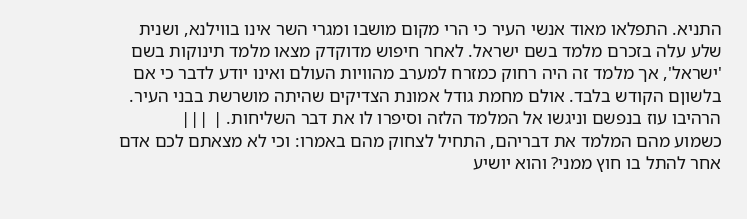התניא. התפלאו מאוד אנשי העיר כי הרי מקום מושבו ומגרי השר אינו בווילנא, ושנית שלע עלה בזכרם מלמד בשם ישראל. לאחר חיפוש מדוקדק מצאו מלמד תינוקות בשם 'ישראל', אך מלמד זה היה רחוק כמזרח למערב מהוויות העולם ואינו יודע לדבר כי אם בלשוןם הקודש בלבד. אולם מחמת גודל אמונת הצדיקים שהיתה מושרשת בבני העיר. הרהיבו עוז בנפשם וניגשו אל המלמד הלזה וסיפרו לו את דבר השליחות. | |||
כשמוע מהם המלמד את דבריהם, התחיל לצחוק מהם באמרו: וכי לא מצאתם לכם אדם אחר להתל בו חוץ ממני? והוא יושיע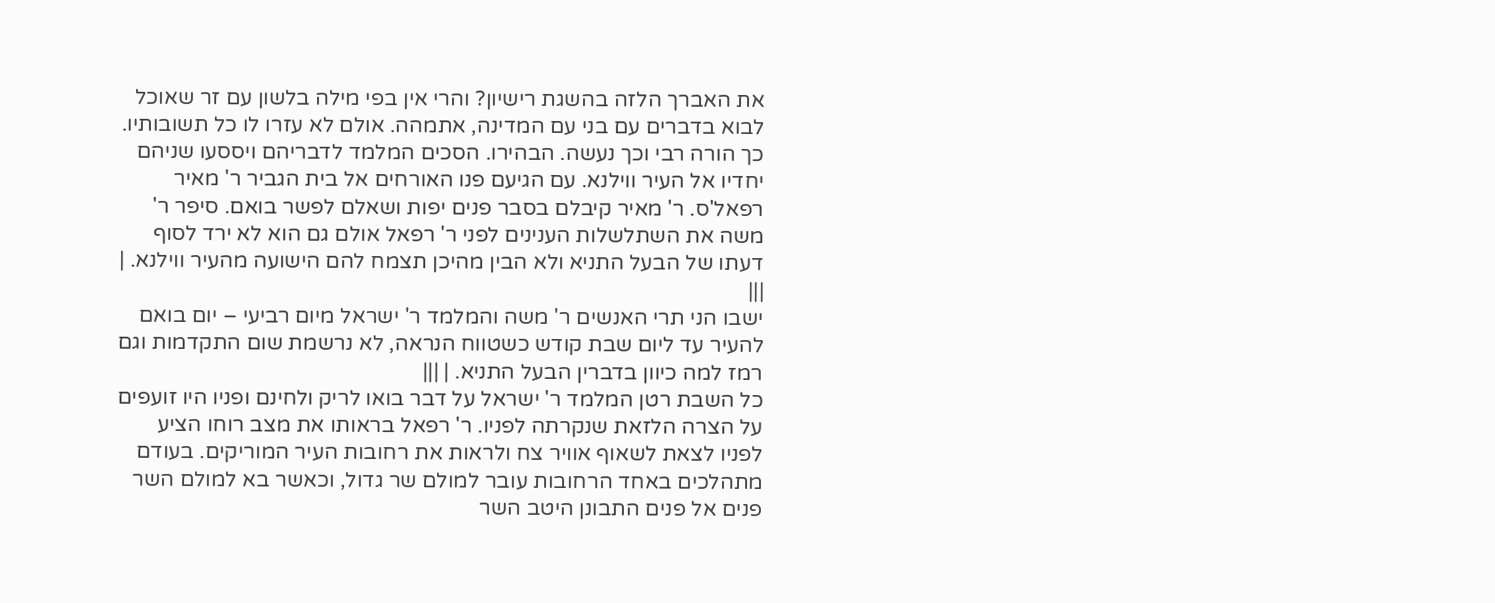את האברך הלזה בהשגת רישיון? והרי אין בפי מילה בלשון עם זר שאוכל לבוא בדברים עם בני עם המדינה, אתמהה. אולם לא עזרו לו כל תשובותיו. כך הורה רבי וכך נעשה. הבהירו. הסכים המלמד לדבריהם ויססעו שניהם יחדיו אל העיר ווילנא. עם הגיעם פנו האורחים אל בית הגביר ר' מאיר רפאל'ס. ר' מאיר קיבלם בסבר פנים יפות ושאלם לפשר בואם. סיפר ר' משה את השתלשלות הענינים לפני ר' רפאל אולם גם הוא לא ירד לסוף דעתו של הבעל התניא ולא הבין מהיכן תצמח להם הישועה מהעיר ווילנא. | |||
ישבו הני תרי האנשים ר' משה והמלמד ר' ישראל מיום רביעי – יום בואם להעיר עד ליום שבת קודש כשטווח הנראה, לא נרשמת שום התקדמות וגם רמז למה כיוון בדברין הבעל התניא. | |||
כל השבת רטן המלמד ר' ישראל על דבר בואו לריק ולחינם ופניו היו זועפים על הצרה הלזאת שנקרתה לפניו. ר' רפאל בראותו את מצב רוחו הציע לפניו לצאת לשאוף אוויר צח ולראות את רחובות העיר המוריקים. בעודם מתהלכים באחד הרחובות עובר למולם שר גדול, וכאשר בא למולם השר פנים אל פנים התבונן היטב השר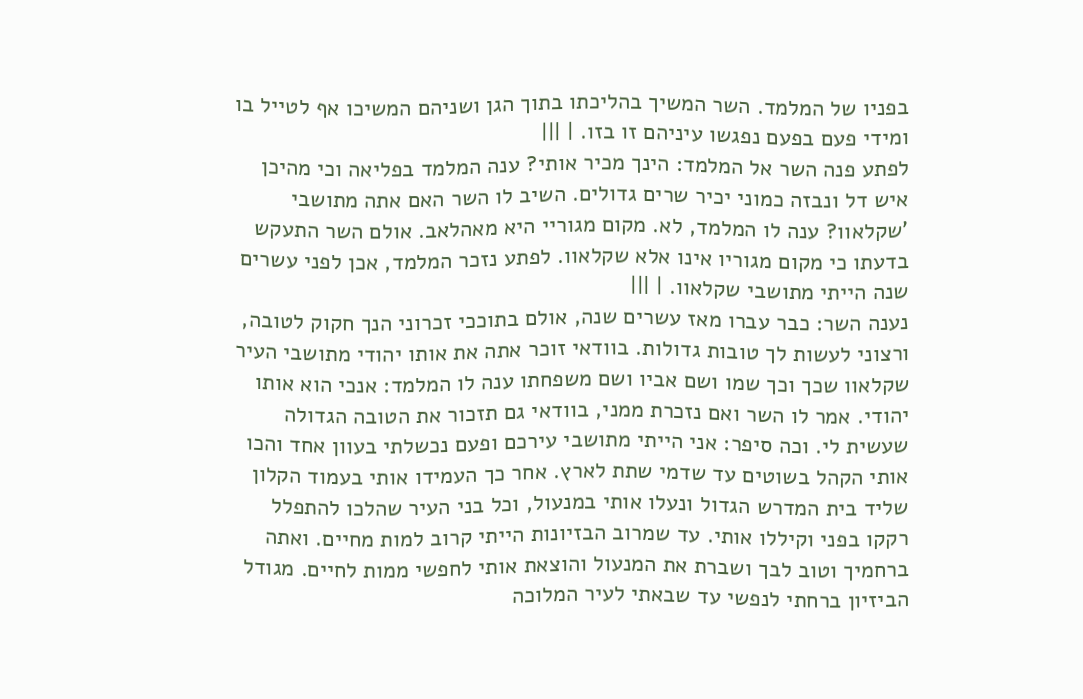בפניו של המלמד. השר המשיך בהליכתו בתוך הגן ושניהם המשיכו אף לטייל בו ומידי פעם בפעם נפגשו עיניהם זו בזו. | |||
לפתע פנה השר אל המלמד: הינך מכיר אותי? ענה המלמד בפליאה וכי מהיכן איש דל ונבזה כמוני יכיר שרים גדולים. השיב לו השר האם אתה מתושבי 'שקלאוו? ענה לו המלמד, לא. מקום מגוריי היא מאהלאב. אולם השר התעקש בדעתו כי מקום מגוריו אינו אלא שקלאוו. לפתע נזכר המלמד, אכן לפני עשרים שנה הייתי מתושבי שקלאוו. | |||
נענה השר: כבר עברו מאז עשרים שנה, אולם בתוככי זכרוני הנך חקוק לטובה, ורצוני לעשות לך טובות גדולות. בוודאי זוכר אתה את אותו יהודי מתושבי העיר שקלאוו שכך וכך שמו ושם אביו ושם משפחתו ענה לו המלמד: אנכי הוא אותו יהודי. אמר לו השר ואם נזכרת ממני, בוודאי גם תזכור את הטובה הגדולה שעשית לי. וכה סיפר: אני הייתי מתושבי עירכם ופעם נכשלתי בעוון אחד והכו אותי הקהל בשוטים עד שדמי שתת לארץ. אחר כך העמידו אותי בעמוד הקלון שליד בית המדרש הגדול ונעלו אותי במנעול, וכל בני העיר שהלכו להתפלל רקקו בפני וקיללו אותי. עד שמרוב הבזיונות הייתי קרוב למות מחיים. ואתה ברחמיך וטוב לבך ושברת את המנעול והוצאת אותי לחפשי ממות לחיים. מגודל הביזיון ברחתי לנפשי עד שבאתי לעיר המלוכה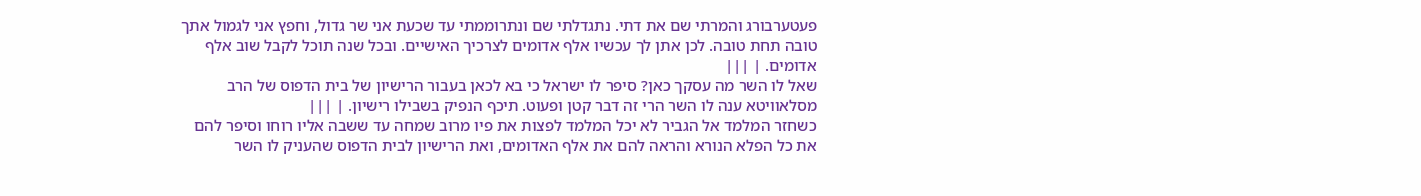פעטערבורג והמרתי שם את דתי. נתגדלתי שם ונתרוממתי עד שכעת אני שר גדול, וחפץ אני לגמול אתך טובה תחת טובה. לכן אתן לך עכשיו אלף אדומים לצרכיך האישיים. ובכל שנה תוכל לקבל שוב אלף אדומים. | |||
שאל לו השר מה עסקך כאן? סיפר לו ישראל כי בא לכאן בעבור הרישיון של בית הדפוס של הרב מסלאוויטא ענה לו השר הרי זה דבר קטן ופעוט. תיכף הנפיק בשבילו רישיון. | |||
כשחזר המלמד אל הגביר לא יכל המלמד לפצות את פיו מרוב שמחה עד ששבה אליו רוחו וסיפר להם את כל הפלא הנורא והראה להם את אלף האדומים, ואת הרישיון לבית הדפוס שהעניק לו השר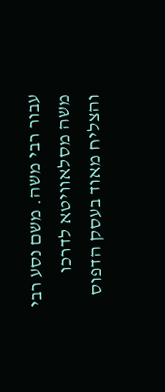עבור רבי משה. משם נסע רבי משה מסלאוויטא לדרכו והצליח מאוד בעסק הדפוס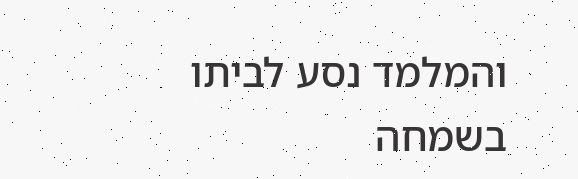והמלמד נסע לביתו בשמחה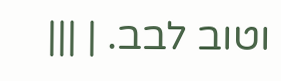וטוב לבב. | |||